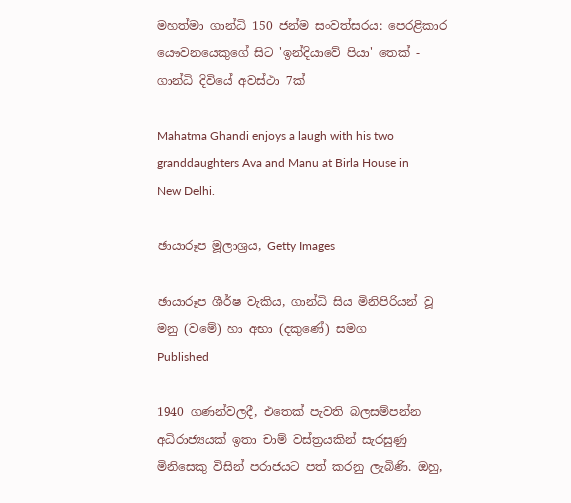මහත්මා ගාන්ධි 150 ජන්ම සංවත්සරය: පෙරළිකාර යෞවනයෙකුගේ සිට 'ඉන්දියාවේ පියා' තෙක් - ගාන්ධි දිවියේ අවස්ථා 7ක්

Mahatma Ghandi enjoys a laugh with his two granddaughters Ava and Manu at Birla House in New Delhi.

ඡායාරූප මූලාශ්‍රය, Getty Images

ඡායාරූප ශීර්ෂ වැකිය, ගාන්ධි සිය මිනිපිරියන් වූ මනු (වමේ) හා අභා (දකුණේ) සමග
Published

1940 ගණන්වලදී, එතෙක් පැවති බලසම්පන්න අධිරාජ්‍යයක් ඉතා චාම් වස්ත්‍රයකින් සැරසුණු මිනිසෙකු විසින් පරාජයට පත් කරනු ලැබිණි. ඔහු,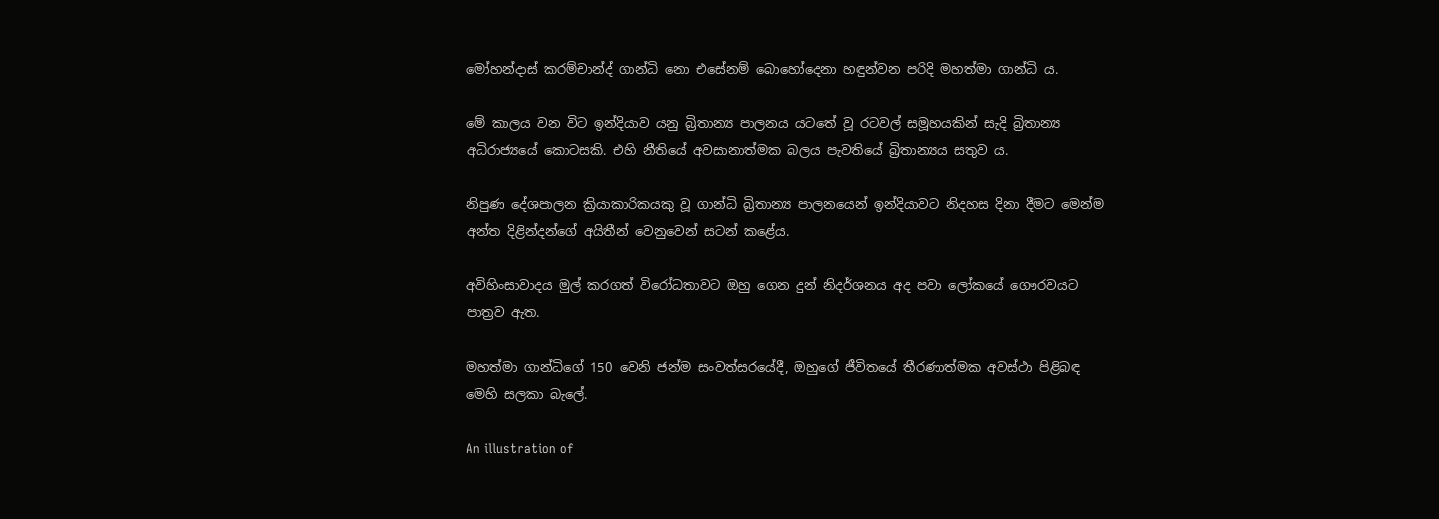මෝහන්දාස් කරම්චාන්ද් ගාන්ධි නො එසේනම් බොහෝදෙනා හඳුන්වන පරිදි මහත්මා ගාන්ධි ය.

මේ කාලය වන විට ඉන්දියාව යනු බ්‍රිතාන්‍ය පාලනය යටතේ වූ රටවල් සමූහයකින් සැදි බ්‍රිතාන්‍ය අධිරාජ්‍යයේ කොටසකි. එහි නීතියේ අවසානාත්මක බලය පැවතියේ බ්‍රිතාන්‍යය සතුව ය.

නිපුණ දේශපාලන ක්‍රියාකාරිකයකු වූ ගාන්ධි බ්‍රිතාන්‍ය පාලනයෙන් ඉන්දියාවට නිදහස දිනා දීමට මෙන්ම අන්ත දිළින්දන්ගේ අයිතීන් වෙනුවෙන් සටන් කළේය.

අවිහිංසාවාදය මුල් කරගත් විරෝධතාවට ඔහු ගෙන දුන් නිදර්ශනය අද පවා ලෝකයේ ගෞරවයට පාත්‍රව ඇත.

මහත්මා ගාන්ධිගේ 150 වෙනි ජන්ම සංවත්සරයේදී, ඔහුගේ ජීවිතයේ තීරණාත්මක අවස්ථා පිළිබඳ මෙහි සලකා බැලේ.

An illustration of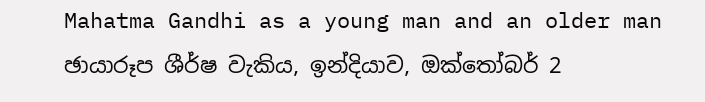Mahatma Gandhi as a young man and an older man
ඡායාරූප ශීර්ෂ වැකිය, ඉන්දියාව, ඔක්තෝබර් 2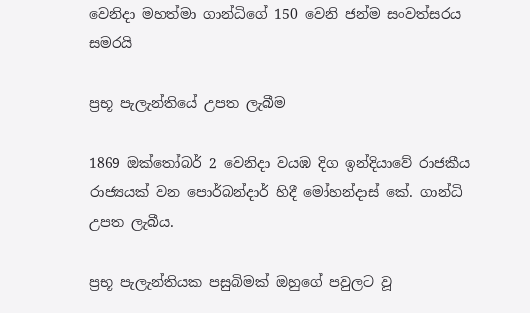වෙනිදා මහත්මා ගාන්ධිගේ 150 වෙනි ජන්ම සංවත්සරය සමරයි

ප්‍රභූ පැලැන්තියේ උපත ලැබීම

1869 ඔක්තෝබර් 2 වෙනිදා වයඹ දිග ඉන්දියාවේ රාජකීය රාජ්‍යයක් වන පොර්බන්දාර් හිදී මෝහන්දාස් කේ. ගාන්ධි උපත ලැබීය.

ප්‍රභූ පැලැන්තියක පසුබිමක් ඔහුගේ පවුලට වූ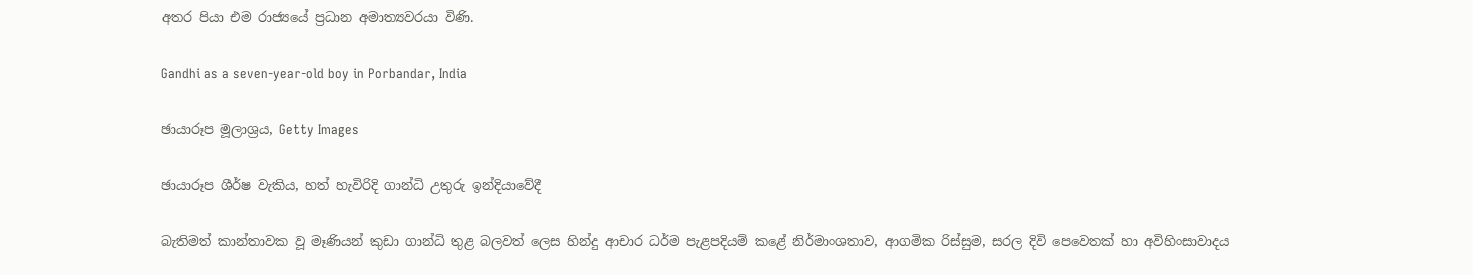අතර පියා එම රාජ්‍යයේ ප්‍රධාන අමාත්‍යවරයා විණි.

Gandhi as a seven-year-old boy in Porbandar, India

ඡායාරූප මූලාශ්‍රය, Getty Images

ඡායාරූප ශීර්ෂ වැකිය, හත් හැවිරිදි ගාන්ධි උතුරු ඉන්දියාවේදී

බැතිමත් කාන්තාවක වූ මෑණියන් කුඩා ගාන්ධි තුළ බලවත් ලෙස හින්දු ආචාර ධර්ම පැළපදියම් කළේ නිර්මාංශතාව, ආගමික රිස්සුම, සරල දිවි පෙවෙතක් හා අවිහිංසාවාදය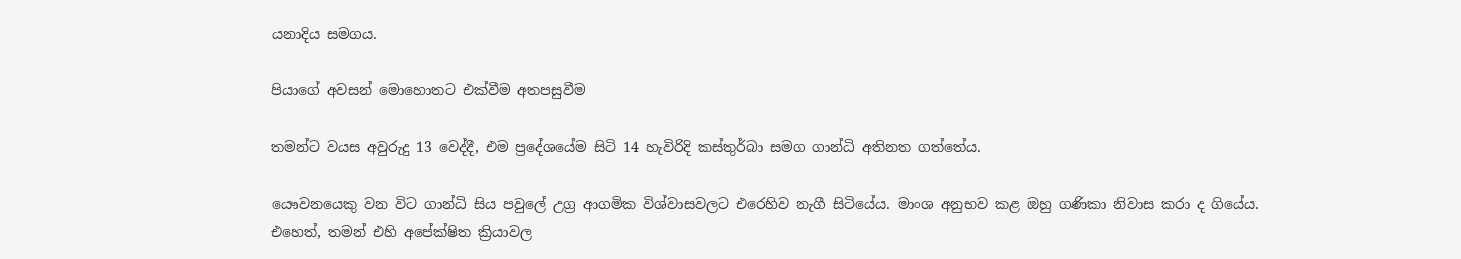යනාදිය සමගය.

පියාගේ අවසන් මොහොතට එක්වීම අතපසුවීම

තමන්ට වයස අවුරුදු 13 වෙද්දී, එම ප්‍රදේශයේම සිටි 14 හැවිරිදි කස්තුර්බා සමග ගාන්ධි අතිනත ගත්තේය.

යෞවනයෙකු වන විට ගාන්ධි සිය පවුලේ උග්‍ර ආගමික විශ්වාසවලට එරෙහිව නැගී සිටියේය. මාංශ අනුභව කළ ඔහු ගණිකා නිවාස කරා ද ගියේය. එහෙත්, තමන් එහි අපේක්ෂිත ක්‍රියාවල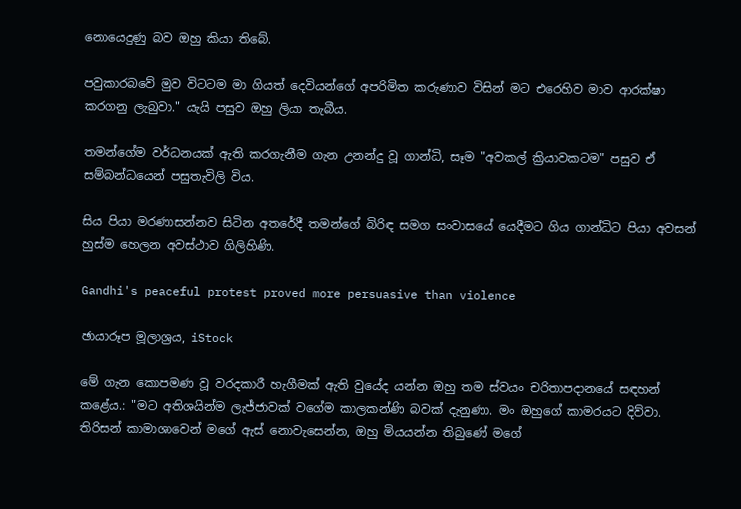නොයෙදුණු බව ඔහු කියා තිබේ.

පවුකාරබවේ මුව විටටම මා ගියත් දෙවියන්ගේ අපරිමිත කරුණාව විසින් මට එරෙහිව මාව ආරක්ෂා කරගනු ලැබුවා." යැයි පසුව ඔහු ලියා තැබීය.

තමන්ගේම වර්ධනයක් ඇති කරගැනීම ගැන උනන්දු වූ ගාන්ධි, සෑම "අවකල් ක්‍රියාවකටම" පසුව ඒ සම්බන්ධයෙන් පසුතැවිලි විය.

සිය පියා මරණාසන්නව සිටින අතරේදී තමන්ගේ බිරිඳ සමග සංවාසයේ යෙදීමට ගිය ගාන්ධිට පියා අවසන් හුස්ම හෙලන අවස්ථාව ගිලිහිණි.

Gandhi's peaceful protest proved more persuasive than violence

ඡායාරූප මූලාශ්‍රය, iStock

මේ ගැන කොපමණ වූ වරදකාරී හැගීමක් ඇති වුයේද යන්න ඔහු තම ස්වයං චරිතාපදානයේ සඳහන් කළේය.: "මට අතිශයින්ම ලැජ්ජාවක් වගේම කාලකන්ණි බවක් දැනුණා. මං ඔහුගේ කාමරයට දිව්වා. තිරිසන් කාමාශාවෙන් මගේ ඇස් නොවැසෙන්න, ඔහු මියයන්න තිබුණේ මගේ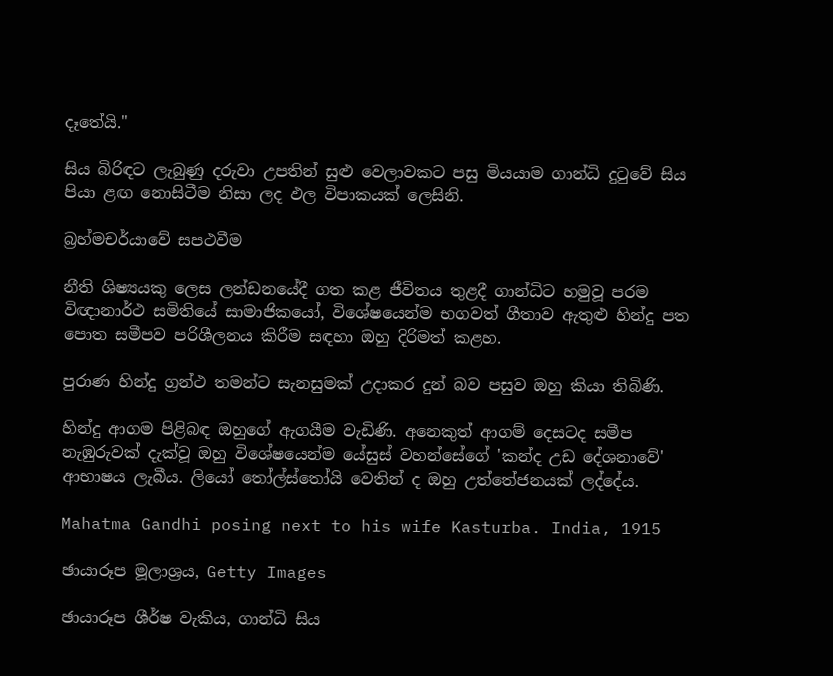දෑතේයි."

සිය බිරිඳට ලැබුණු දරුවා උපතින් සුළු වෙලාවකට පසු මියයාම ගාන්ධි දුටුවේ සිය පියා ළඟ නොසිටීම නිසා ලද ඵල විපාකයක් ලෙසිනි.

බ්‍රහ්මචර්යාවේ සපථවීම

නීති ශිෂ්‍යයකු ලෙස ලන්ඩනයේදී ගත කළ ජීවිතය තුළදී ගාන්ධිට හමුවූ පරම විඥානාර්ථ සමිතියේ සාමාජිකයෝ, විශේෂයෙන්ම භගවත් ගීතාව ඇතුළු හින්දු පත පොත සමීපව පරිශීලනය කිරීම සඳහා ඔහු දිරිමත් කළහ.

පුරාණ හින්දු ග්‍රන්ථ තමන්ට සැනසුමක් උදාකර දුන් බව පසුව ඔහු කියා තිබිණි.

හින්දු ආගම පිළිබඳ ඔහුගේ ඇගයීම වැඩිණි. අනෙකුත් ආගම් දෙසටද සමීප නැඹුරුවක් දැක්වූ ඔහු විශේෂයෙන්ම යේසුස් වහන්සේගේ 'කන්ද උඩ දේශනාවේ' ආභාෂය ලැබීය. ලියෝ තෝල්ස්තෝයි වෙතින් ද ඔහු උත්තේජනයක් ලද්දේය.

Mahatma Gandhi posing next to his wife Kasturba. India, 1915

ඡායාරූප මූලාශ්‍රය, Getty Images

ඡායාරූප ශීර්ෂ වැකිය, ගාන්ධි සිය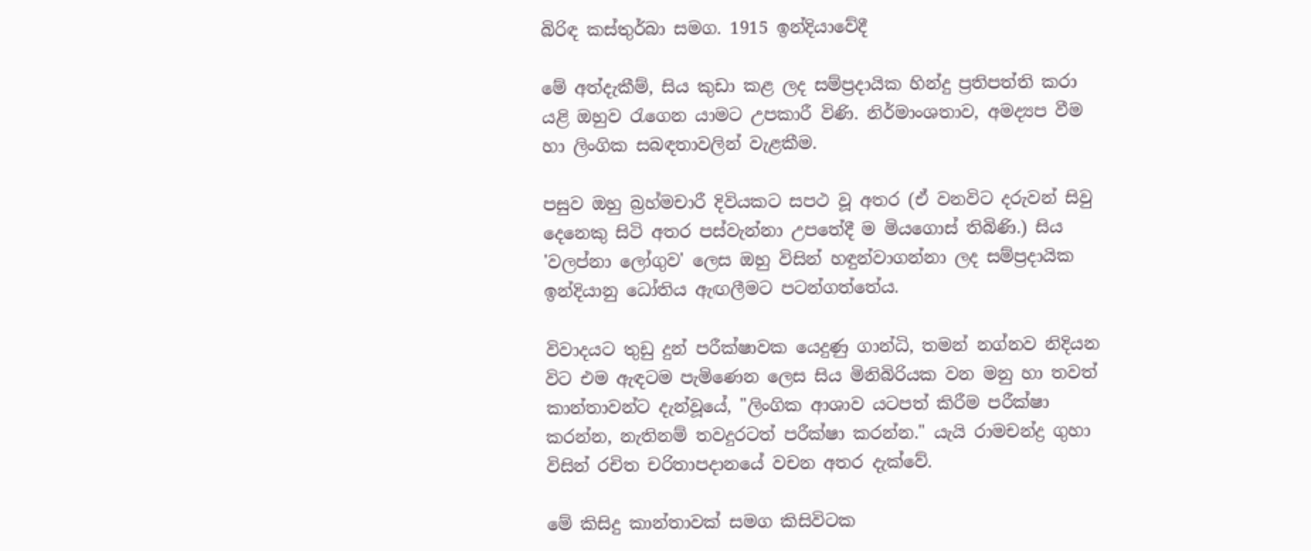බිරිඳ කස්තුර්බා සමග. 1915 ඉන්දියාවේදී

මේ අත්දැකීම්, සිය කුඩා කළ ලද සම්ප්‍රදායික හින්දු ප්‍රතිපත්ති කරා යළි ඔහුව රැගෙන යාමට උපකාරී විණි. නිර්මාංශතාව, අමද්‍යප වීම හා ලිංගික සබඳතාවලින් වැළකීම.

පසුව ඔහු බ්‍රහ්මචාරී දිවියකට සපථ වූ අතර (ඒ වනවිට දරුවන් සිවු දෙනෙකු සිටි අතර පස්වැන්නා උපතේදී ම මියගොස් තිබිණි.) සිය 'වලප්නා ලෝගුව' ලෙස ඔහු විසින් හඳුන්වාගන්නා ලද සම්ප්‍රදායික ඉන්දියානු ධෝතිය ඇඟලීමට පටන්ගත්තේය.

විවාදයට තුඩු දුන් පරීක්ෂාවක යෙදුණු ගාන්ධි, තමන් නග්නව නිදියන විට එම ඇඳටම පැමිණෙන ලෙස සිය මිනිබිරියක වන මනු හා තවත් කාන්තාවන්ට දැන්වූයේ, "ලිංගික ආශාව යටපත් කිරීම පරීක්ෂා කරන්න, නැතිනම් තවදුරටත් පරීක්ෂා කරන්න." යැයි රාමචන්ද්‍ර ගුහා විසින් රචිත චරිතාපදානයේ වචන අතර දැක්වේ.

මේ කිසිදු කාන්තාවක් සමග කිසිවිටක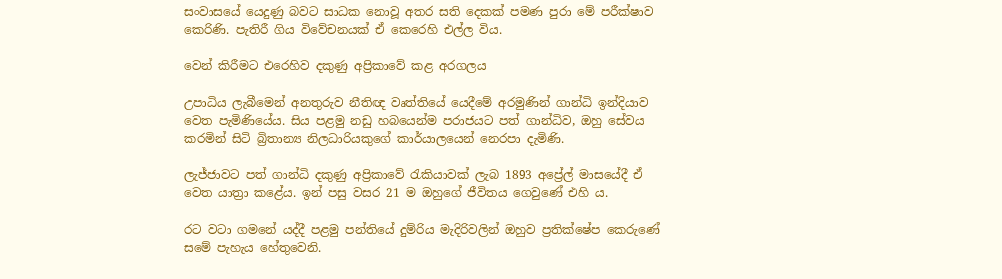සංවාසයේ යෙදුණු බවට සාධක නොවූ අතර සති දෙකක් පමණ පුරා මේ පරීක්ෂාව කෙරිණි. පැතිරී ගිය විවේචනයක් ඒ කෙරෙහි එල්ල විය.

වෙන් කිරීමට එරෙහිව දකුණු අප්‍රිකාවේ කළ අරගලය

උපාධිය ලැබීමෙන් අනතුරුව නීතිඥ වෘත්තියේ යෙදීමේ අරමුණින් ගාන්ධි ඉන්දියාව වෙත පැමිණියේය. සිය පළමු නඩු හබයෙන්ම පරාජයට පත් ගාන්ධිව, ඔහු සේවය කරමින් සිටි බ්‍රිතාන්‍ය නිලධාරියකුගේ කාර්යාලයෙන් නෙරපා දැමිණි.

ලැජ්ජාවට පත් ගාන්ධි දකුණු අප්‍රිකාවේ රැකියාවක් ලැබ 1893 අප්‍රේල් මාසයේදී ඒ වෙත යාත්‍රා කළේය. ඉන් පසු වසර 21 ම ඔහුගේ ජීවිතය ගෙවුණේ එහි ය.

රට වටා ගමනේ යද්දී පළමු පන්තියේ දුම්රිය මැදිරිවලින් ඔහුව ප්‍රතික්ෂේප කෙරුණේ සමේ පැහැය හේතුවෙනි.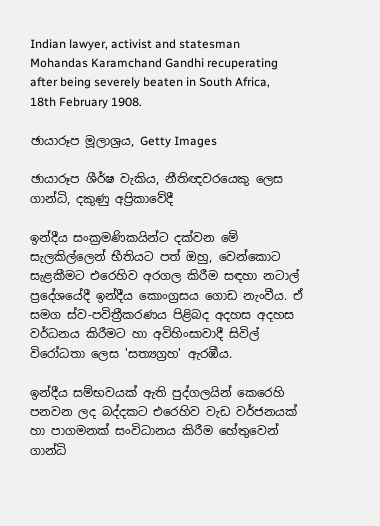Indian lawyer, activist and statesman Mohandas Karamchand Gandhi recuperating after being severely beaten in South Africa, 18th February 1908.

ඡායාරූප මූලාශ්‍රය, Getty Images

ඡායාරූප ශීර්ෂ වැකිය, නීතිඥවරයෙකු ලෙස ගාන්ධි, දකුණු අප්‍රිකාවේදී

ඉන්දීය සංක්‍රමණිකයින්ට දක්වන මේ සැලකිල්ලෙන් භීතියට පත් ඔහු, වෙන්කොට සැළකීමට එරෙහිව අරගල කිරීම සඳහා නටාල් ප්‍රදේශයේදී ඉන්දීය කොංග්‍රසය ගොඩ නැංවීය. ඒ සමග ස්ව-පවිත්‍රීකරණය පිළිබද අදහස අදහස වර්ධනය කිරීමට හා අවිහිංසාවාදී සිවිල් විරෝධතා ලෙස 'සත්‍යග්‍රහ' ඇරඹීය.

ඉන්දීය සම්භවයක් ඇති පුද්ගලයින් කෙරෙහි පනවන ලද බද්දකට එරෙහිව වැඩ වර්ජනයක් හා පාගමනක් සංවිධානය කිරීම හේතුවෙන් ගාන්ධි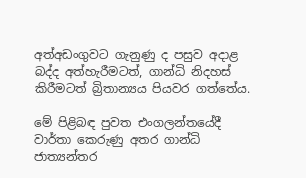අත්අඩංගුවට ගැනුණු ද පසුව අදාළ බද්ද අත්හැරීමටත්, ගාන්ධි නිදහස් කිරීමටත් බ්‍රිතාන්‍යය පියවර ගත්තේය.

මේ පිළිබඳ පුවත එංගලන්තයේදී වාර්තා කෙරුණු අතර ගාන්ධි ජාත්‍යන්තර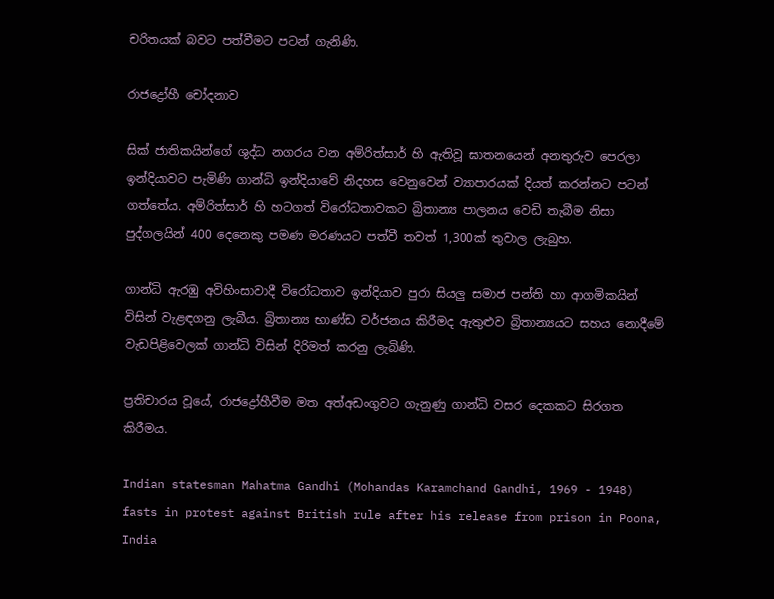චරිතයක් බවට පත්වීමට පටන් ගැනිණි.

රාජද්‍රෝහී චෝදනාව

සික් ජාතිකයින්ගේ ශුද්ධ නගරය වන අම්රිත්සාර් හි ඇතිවූ ඝාතනයෙන් අනතුරුව පෙරලා ඉන්දියාවට පැමිණි ගාන්ධි ඉන්දියාවේ නිදහස වෙනුවෙන් ව්‍යාපාරයක් දියත් කරන්නට පටන් ගත්තේය. අම්රිත්සාර් හි හටගත් විරෝධතාවකට බ්‍රිතාන්‍ය පාලනය වෙඩි තැබීම නිසා පුද්ගලයින් 400 දෙනෙකු පමණ මරණයට පත්වී තවත් 1,300ක් තුවාල ලැබුහ.

ගාන්ධි ඇරඹු අවිහිංසාවාදී විරෝධතාව ඉන්දියාව පුරා සියලු සමාජ පන්ති හා ආගමිකයින් විසින් වැළඳගනු ලැබීය. බ්‍රිතාන්‍ය භාණ්ඩ වර්ජනය කිරීමද ඇතුළුව බ්‍රිතාන්‍යයට සහය නොදීමේ වැඩපිළිවෙලක් ගාන්ධි විසින් දිරිමත් කරනු ලැබිණි.

ප්‍රතිචාරය වූයේ, රාජද්‍රෝහීවීම මත අත්අඩංගුවට ගැනුණු ගාන්ධි වසර දෙකකට සිරගත කිරීමය.

Indian statesman Mahatma Gandhi (Mohandas Karamchand Gandhi, 1969 - 1948) fasts in protest against British rule after his release from prison in Poona, India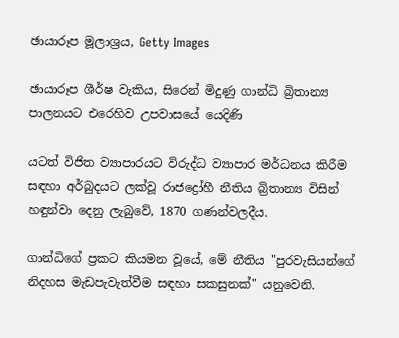ඡායාරූප මූලාශ්‍රය, Getty Images

ඡායාරූප ශීර්ෂ වැකිය, සිරෙන් මිදුණු ගාන්ධි බ්‍රිතාන්‍ය පාලනයට එරෙහිව උපවාසයේ යෙදිණි

යටත් විජිත ව්‍යාපාරයට විරුද්ධ ව්‍යාපාර මර්ධනය කිරීම සඳහා අර්බුදයට ලක්වූ රාජද්‍රෝහී නීතිය බ්‍රිතාන්‍ය විසින් හඳුන්වා දෙනු ලැබුවේ, 1870 ගණන්වලදීය.

ගාන්ධිගේ ප්‍රකට කියමන වූයේ, මේ නීතිය "පුරවැසියන්ගේ නිදහස මැඩපැවැත්වීම සඳහා සකසුනක්" යනුවෙනි.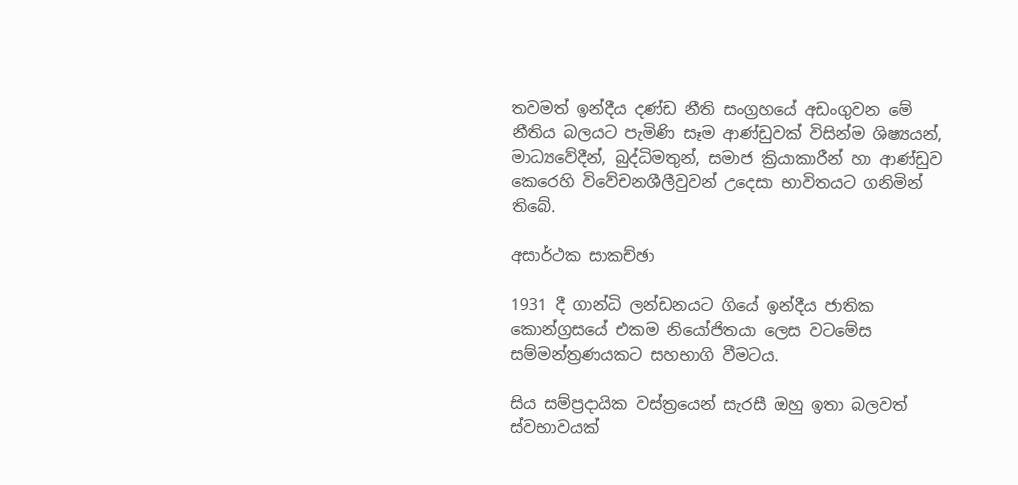තවමත් ඉන්දීය දණ්ඩ නීති සංග්‍රහයේ අඩංගුවන මේ නීතිය බලයට පැමිණි සෑම ආණ්ඩුවක් විසින්ම ශිෂ්‍යයන්, මාධ්‍යවේදීන්, බුද්ධිමතුන්, සමාජ ක්‍රියාකාරීන් හා ආණ්ඩුව කෙරෙහි විවේචනශීලීවුවන් උදෙසා භාවිතයට ගනිමින් තිබේ.

අසාර්ථක සාකච්ඡා

1931 දී ගාන්ධි ලන්ඩනයට ගියේ ඉන්දීය ජාතික කොන්ග්‍රසයේ එකම නියෝජිතයා ලෙස වටමේස සම්මන්ත්‍රණයකට සහභාගි වීමටය.

සිය සම්ප්‍රදායික වස්ත්‍රයෙන් සැරසී ඔහු ඉතා බලවත් ස්වභාවයක්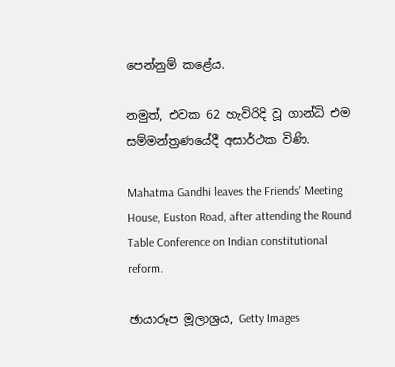පෙන්නුම් කළේය.

නමුත්, එවක 62 හැවිරිදි වූ ගාන්ධි එම සම්මන්ත්‍රණයේදී අසාර්ථක විණි.

Mahatma Gandhi leaves the Friends' Meeting House, Euston Road, after attending the Round Table Conference on Indian constitutional reform.

ඡායාරූප මූලාශ්‍රය, Getty Images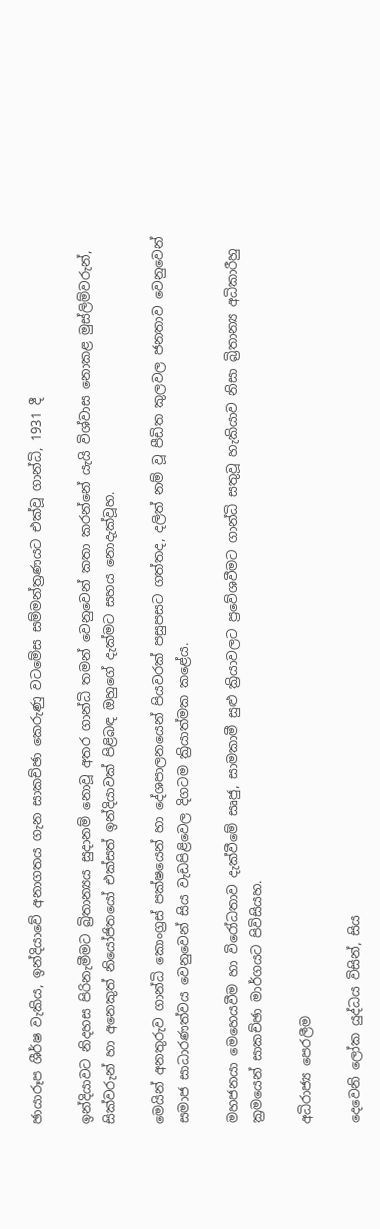ඡායාරූප ශීර්ෂ වැකිය, ඉන්දියාවේ අනාගතය ගැන සාකච්ඡා කෙරුණු වටමේස සම්මන්ත්‍රණයට එක්වූ ගාන්ධි, 1931 දී

ඉන්දියාවට නිදහස පිරිනැමීමට බ්‍රිතාන්‍යය සුදානම් නොවූ අතර ගාන්ධි තමන් වෙනුවෙන් කතා කරන්නේ යැයි විශ්වාස නොකළ මුස්ලිම්වරුන්, සික්වරුන් හා අනෙකුත් නියෝජිතයෝ එක්සත් ඉන්දියාවක් පිළිබඳ ඔහුගේ දැක්මට සහය නොදැක්වූහ.

මෙයින් අනතුරුව ගාන්ධි කොංග්‍රස් පක්ෂයෙන් හා දේශපාලනයෙන් පියවරක් පසුපසට ගත්තද, දලිත් නම් වූ පීඩිත කුලවල ජනතාව වෙනුවෙන් සමාජ සාධාරණත්වය වෙනුවෙන් සිය වැඩපිළිවෙල දිගටම ක්‍රියාත්මක කළේය.

මහජනයා මෙහෙයවීම හා විරෝධතාව දැක්වීමේ සෘජු, සාමකාමී සුළු ක්‍රියාවලට ප්‍රවේශවීමට ගාන්ධි සතුවූ හැකියාව නිසා බ්‍රිතාන්‍ය අධිකාරීහු ක්‍රමයෙන් සාකච්ඡා මාර්ගයට පිවිසියහ.

අධිරාජ්‍ය පෙරලීම

දෙවෙනි ලෝක යුද්ධය විසින්, සිය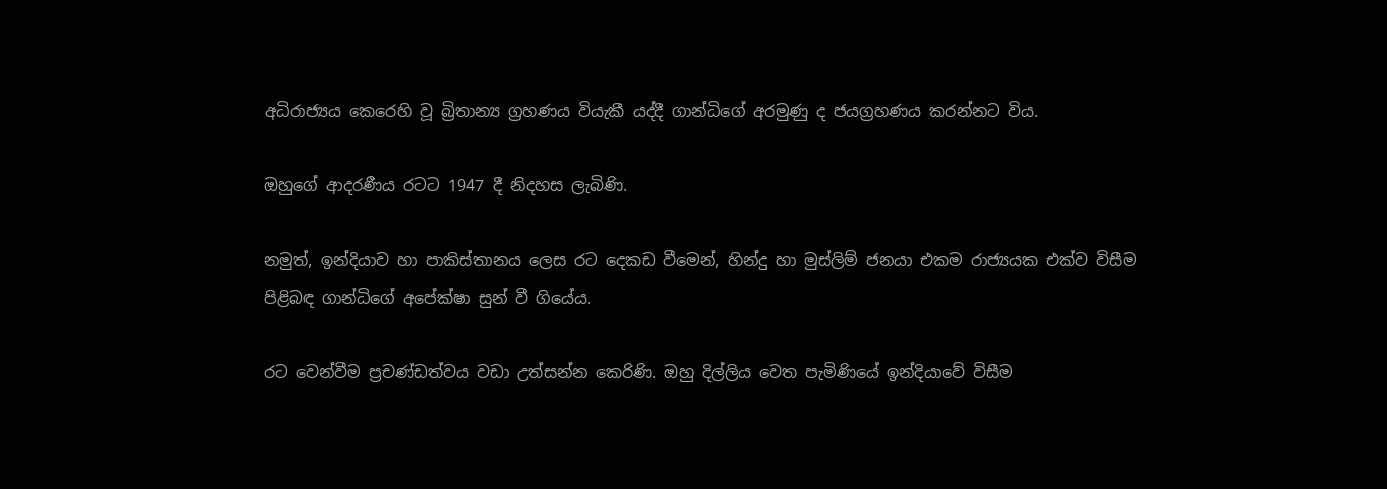අධිරාජ්‍යය කෙරෙහි වූ බ්‍රිතාන්‍ය ග්‍රහණය වියැකී යද්දී ගාන්ධිගේ අරමුණු ද ජයග්‍රහණය කරන්නට විය.

ඔහුගේ ආදරණීය රටට 1947 දී නිදහස ලැබිණි.

නමුත්, ඉන්දියාව හා පාකිස්තානය ලෙස රට දෙකඩ වීමෙන්, හින්දු හා මුස්ලිම් ජනයා එකම රාජ්‍යයක එක්ව විසීම පිළිබඳ ගාන්ධිගේ අපේක්ෂා සුන් වී ගියේය.

රට වෙන්වීම ප්‍රචණ්ඩත්වය වඩා උත්සන්න කෙරිණි. ඔහු දිල්ලිය වෙත පැමිණියේ ඉන්දියාවේ විසීම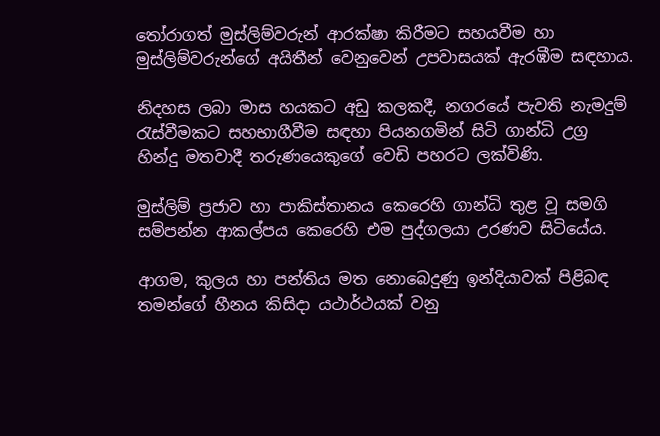තෝරාගත් මුස්ලිම්වරුන් ආරක්ෂා කිරීමට සහයවීම හා මුස්ලිම්වරුන්ගේ අයිතීන් වෙනුවෙන් උපවාසයක් ඇරඹීම සඳහාය.

නිදහස ලබා මාස හයකට අඩු කලකදී, නගරයේ පැවති නැමදුම් රැස්වීමකට සහභාගීවීම සඳහා පියනගමින් සිටි ගාන්ධි උග්‍ර හින්දු මතවාදී තරුණයෙකුගේ වෙඩි පහරට ලක්විණි.

මුස්ලිම් ප්‍රජාව හා පාකිස්තානය කෙරෙහි ගාන්ධි තුළ වූ සමගි සම්පන්න ආකල්පය කෙරෙහි එම පුද්ගලයා උරණව සිටියේය.

ආගම, කුලය හා පන්තිය මත නොබෙදුණු ඉන්දියාවක් පිළිබඳ තමන්ගේ හීනය කිසිදා යථාර්ථයක් වනු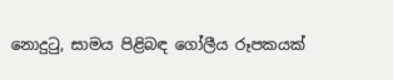නොදුටු, සාමය පිළිබඳ ගෝලීය රූපකයක්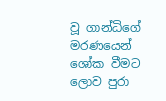වූ ගාන්ධිගේ මරණයෙන් ශෝක වීමට ලොව පුරා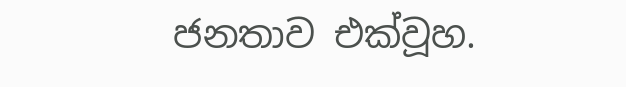ජනතාව එක්වූහ.